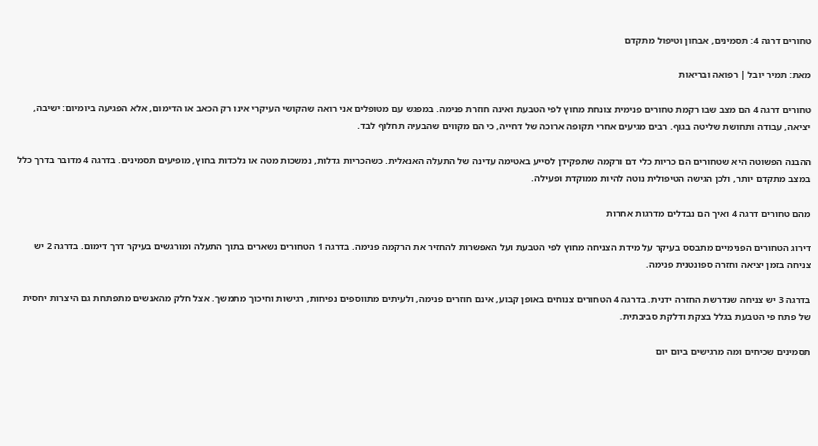טחורים דרגה 4: תסמינים, אבחון וטיפול מתקדם

מאת: תמיר יובל | רפואה ובריאות

טחורים דרגה 4 הם מצב שבו רקמת טחורים פנימית צונחת מחוץ לפי הטבעת ואינה חוזרת פנימה. במפגש עם מטופלים אני רואה שהקושי העיקרי אינו רק הכאב או הדימום, אלא הפגיעה ביומיום: ישיבה, יציאה, עבודה ותחושת שליטה בגוף. רבים מגיעים אחרי תקופה ארוכה של דחייה, כי הם מקווים שהבעיה תחלוף לבד.

ההבנה הפשוטה היא שטחורים הם כריות כלי דם ורקמה שתפקידן לסייע באטימה עדינה של התעלה האנאלית. כשהכריות גדלות, נמשכות מטה או נלכדות בחוץ, מופיעים תסמינים. בדרגה 4 מדובר בדרך כלל במצב מתקדם יותר, ולכן הגישה הטיפולית נוטה להיות ממוקדת ופעילה.

מהם טחורים דרגה 4 ואיך הם נבדלים מדרגות אחרות

דירוג הטחורים הפנימיים מתבסס בעיקר על מידת הצניחה מחוץ לפי הטבעת ועל האפשרות להחזיר את הרקמה פנימה. בדרגה 1 הטחורים נשארים בתוך התעלה ומורגשים בעיקר דרך דימום. בדרגה 2 יש צניחה בזמן יציאה וחזרה ספונטנית פנימה.

בדרגה 3 יש צניחה שנדרשת החזרה ידנית. בדרגה 4 הטחורים צנוחים באופן קבוע, אינם חוזרים פנימה, ולעיתים מתווספים נפיחות, רגישות וחיכוך מתמשך. אצל חלק מהאנשים מתפתחת גם היצרות יחסית של פתח פי הטבעת בגלל בצקת ודלקת סביבתית.

תסמינים שכיחים ומה מרגישים ביום יום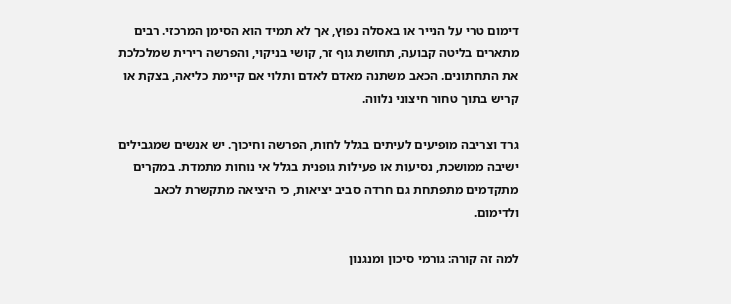דימום טרי על הנייר או באסלה נפוץ, אך לא תמיד הוא הסימן המרכזי. רבים מתארים בליטה קבועה, תחושת גוף זר, קושי בניקוי, והפרשה רירית שמלכלכת את התחתונים. הכאב משתנה מאדם לאדם ותלוי אם קיימת כליאה, בצקת או קריש בתוך טחור חיצוני נלווה.

גרד וצריבה מופיעים לעיתים בגלל לחות, הפרשה וחיכוך. יש אנשים שמגבילים ישיבה ממושכת, נסיעות או פעילות גופנית בגלל אי נוחות מתמדת. במקרים מתקדמים מתפתחת גם חרדה סביב יציאות, כי היציאה מתקשרת לכאב ולדימום.

למה זה קורה: גורמי סיכון ומנגנון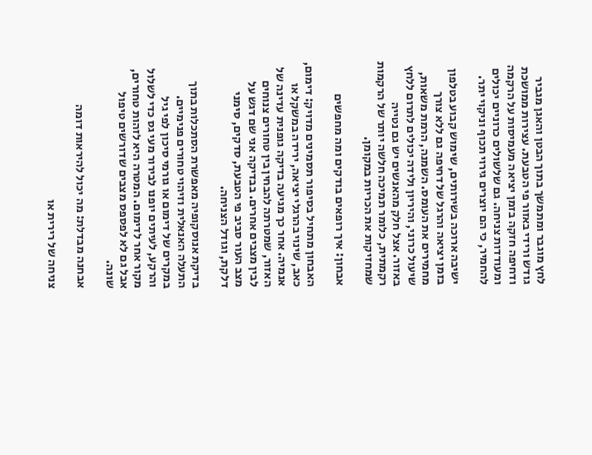לחץ מוגבר ומתמשך בתוך הבטן והאגן מגביר גודש ורידי באזור פי הטבעת. עצירות ממושכת ודחיפה חזקה בזמן יציאה מעמיסות על הרקמה ומעודדות צניחה. גם שלשולים כרוניים יכולים להחמיר, כי הם יוצרים גירוי תכוף וניקוי יתר.

ישיבה ארוכה בשירותים, שימוש קבוע בטלפון בזמן יציאה והרגל של דחיפה גם ללא צורך מחמירים את העומס. השמנה, הרמת משאות, שיעול כרוני, והיריון ולידה יכולים לתרום ללחץ באזור. אצל חלק מהאנשים יש גם נטייה רקמתית, כלומר תמיכה חלשה יותר של הרקמות שמחזיקות את הכריות במקומן.

אבחון: איך רופאים בודקים ומה מחפשים

האבחון מתחיל בסיפור תסמינים מדויק: דימום, כאב, שינוי בהרגלי יציאה, ירידה במשקל או אנמיה. אחר כך מגיעה בדיקה גופנית עדינה של האזור, שמטרתה להבחין בין טחורים צנוחים לבין מצבים אחרים. בבדיקה אני שם דגש על מצב העור סביב פי הטבעת, סדקים, סימני דלקת, וגודל הצניחה.

בדיקת אנוסקופיה מאפשרת הסתכלות בתוך התעלה האנאלית וזיהוי טחורים פנימיים. במקרים של דימום או גורמי סיכון לפי גיל והרקע, לעיתים יופנו לבירור מעי גס כדי לשלול מקור אחר לדימום. המטרה היא לזהות טחורים, אבל גם לא לפספס מצבים שדורשים טיפול שונה.

אבחנה מבדלת: מה יכול להיראות דומה

צניחה של רירית או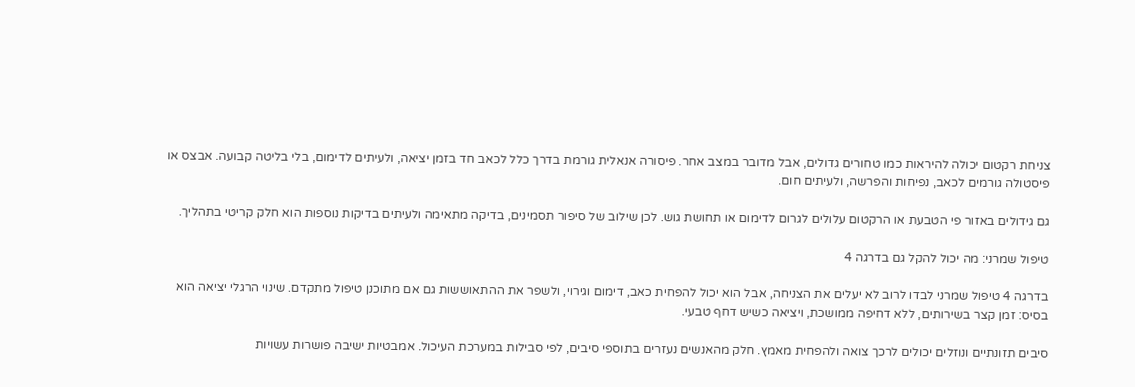צניחת רקטום יכולה להיראות כמו טחורים גדולים, אבל מדובר במצב אחר. פיסורה אנאלית גורמת בדרך כלל לכאב חד בזמן יציאה, ולעיתים לדימום, בלי בליטה קבועה. אבצס או פיסטולה גורמים לכאב, נפיחות והפרשה, ולעיתים חום.

גם גידולים באזור פי הטבעת או הרקטום עלולים לגרום לדימום או תחושת גוש. לכן שילוב של סיפור תסמינים, בדיקה מתאימה ולעיתים בדיקות נוספות הוא חלק קריטי בתהליך.

טיפול שמרני: מה יכול להקל גם בדרגה 4

בדרגה 4 טיפול שמרני לבדו לרוב לא יעלים את הצניחה, אבל הוא יכול להפחית כאב, דימום וגירוי, ולשפר את ההתאוששות גם אם מתוכנן טיפול מתקדם. שינוי הרגלי יציאה הוא בסיס: זמן קצר בשירותים, ללא דחיפה ממושכת, ויציאה כשיש דחף טבעי.

סיבים תזונתיים ונוזלים יכולים לרכך צואה ולהפחית מאמץ. חלק מהאנשים נעזרים בתוספי סיבים, לפי סבילות במערכת העיכול. אמבטיות ישיבה פושרות עשויות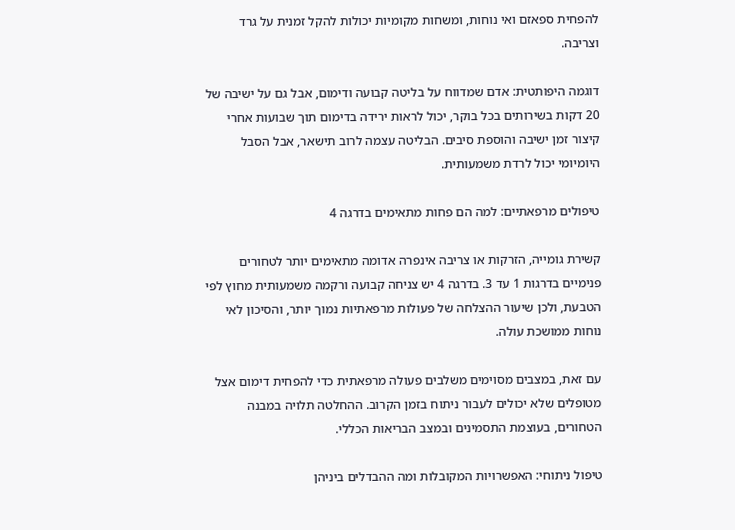להפחית ספאזם ואי נוחות, ומשחות מקומיות יכולות להקל זמנית על גרד וצריבה.

דוגמה היפותטית: אדם שמדווח על בליטה קבועה ודימום, אבל גם על ישיבה של 20 דקות בשירותים בכל בוקר, יכול לראות ירידה בדימום תוך שבועות אחרי קיצור זמן ישיבה והוספת סיבים. הבליטה עצמה לרוב תישאר, אבל הסבל היומיומי יכול לרדת משמעותית.

טיפולים מרפאתיים: למה הם פחות מתאימים בדרגה 4

קשירת גומייה, הזרקות או צריבה אינפרה אדומה מתאימים יותר לטחורים פנימיים בדרגות 1 עד 3. בדרגה 4 יש צניחה קבועה ורקמה משמעותית מחוץ לפי הטבעת, ולכן שיעור ההצלחה של פעולות מרפאתיות נמוך יותר, והסיכון לאי נוחות ממושכת עולה.

עם זאת, במצבים מסוימים משלבים פעולה מרפאתית כדי להפחית דימום אצל מטופלים שלא יכולים לעבור ניתוח בזמן הקרוב. ההחלטה תלויה במבנה הטחורים, בעוצמת התסמינים ובמצב הבריאות הכללי.

טיפול ניתוחי: האפשרויות המקובלות ומה ההבדלים ביניהן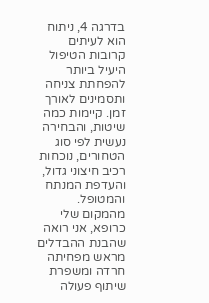בדרגה 4, ניתוח הוא לעיתים קרובות הטיפול היעיל ביותר להפחתת צניחה ותסמינים לאורך זמן. קיימות כמה שיטות, והבחירה נעשית לפי סוג הטחורים, נוכחות רכיב חיצוני גדול, והעדפת המנתח והמטופל. מהמקום שלי כרופא, אני רואה שהבנת ההבדלים מראש מפחיתה חרדה ומשפרת שיתוף פעולה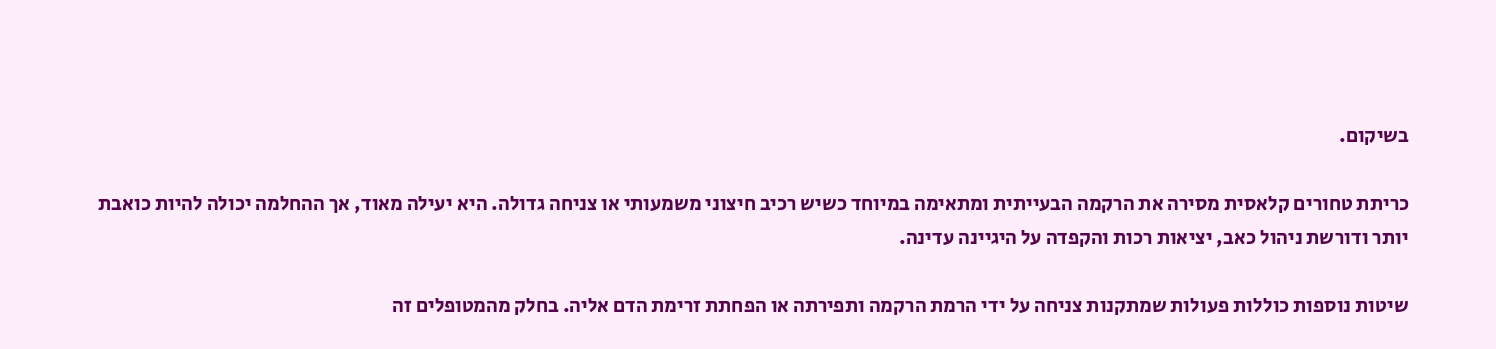בשיקום.

כריתת טחורים קלאסית מסירה את הרקמה הבעייתית ומתאימה במיוחד כשיש רכיב חיצוני משמעותי או צניחה גדולה. היא יעילה מאוד, אך ההחלמה יכולה להיות כואבת יותר ודורשת ניהול כאב, יציאות רכות והקפדה על היגיינה עדינה.

שיטות נוספות כוללות פעולות שמתקנות צניחה על ידי הרמת הרקמה ותפירתה או הפחתת זרימת הדם אליה. בחלק מהמטופלים זה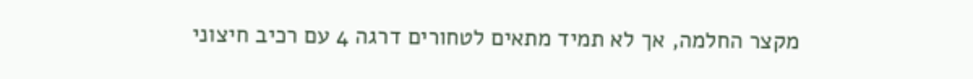מקצר החלמה, אך לא תמיד מתאים לטחורים דרגה 4 עם רכיב חיצוני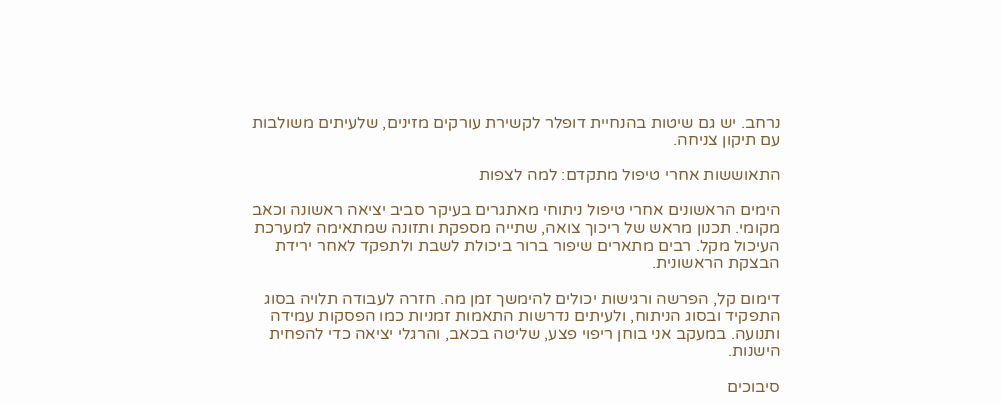נרחב. יש גם שיטות בהנחיית דופלר לקשירת עורקים מזינים, שלעיתים משולבות עם תיקון צניחה.

התאוששות אחרי טיפול מתקדם: למה לצפות

הימים הראשונים אחרי טיפול ניתוחי מאתגרים בעיקר סביב יציאה ראשונה וכאב מקומי. תכנון מראש של ריכוך צואה, שתייה מספקת ותזונה שמתאימה למערכת העיכול מקל. רבים מתארים שיפור ברור ביכולת לשבת ולתפקד לאחר ירידת הבצקת הראשונית.

דימום קל, הפרשה ורגישות יכולים להימשך זמן מה. חזרה לעבודה תלויה בסוג התפקיד ובסוג הניתוח, ולעיתים נדרשות התאמות זמניות כמו הפסקות עמידה ותנועה. במעקב אני בוחן ריפוי פצע, שליטה בכאב, והרגלי יציאה כדי להפחית הישנות.

סיבוכים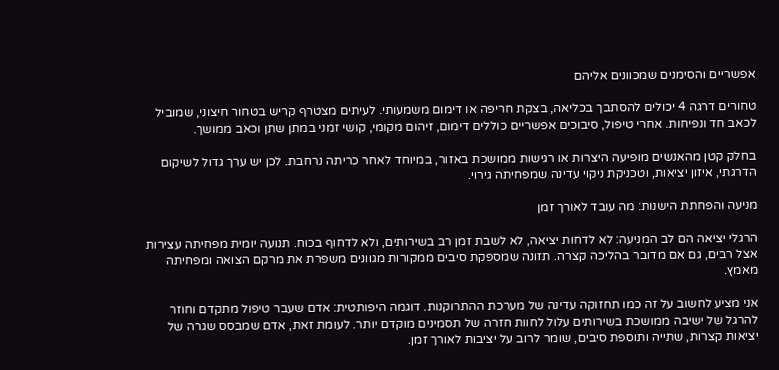אפשריים והסימנים שמכוונים אליהם

טחורים דרגה 4 יכולים להסתבך בכליאה, בצקת חריפה או דימום משמעותי. לעיתים מצטרף קריש בטחור חיצוני, שמוביל לכאב חד ונפיחות. אחרי טיפול, סיבוכים אפשריים כוללים דימום, זיהום מקומי, קושי זמני במתן שתן וכאב ממושך.

בחלק קטן מהאנשים מופיעה היצרות או רגישות ממושכת באזור, במיוחד לאחר כריתה נרחבת. לכן יש ערך גדול לשיקום הדרגתי, איזון יציאות, וטכניקת ניקוי עדינה שמפחיתה גירוי.

מניעה והפחתת הישנות: מה עובד לאורך זמן

הרגלי יציאה הם לב המניעה: לא לדחות יציאה, לא לשבת זמן רב בשירותים, ולא לדחוף בכוח. תנועה יומית מפחיתה עצירות אצל רבים, גם אם מדובר בהליכה קצרה. תזונה שמספקת סיבים ממקורות מגוונים משפרת את מרקם הצואה ומפחיתה מאמץ.

אני מציע לחשוב על זה כמו תחזוקה עדינה של מערכת ההתרוקנות. דוגמה היפותטית: אדם שעבר טיפול מתקדם וחוזר להרגל של ישיבה ממושכת בשירותים עלול לחוות חזרה של תסמינים מוקדם יותר. לעומת זאת, אדם שמבסס שגרה של יציאות קצרות, שתייה ותוספת סיבים, שומר לרוב על יציבות לאורך זמן.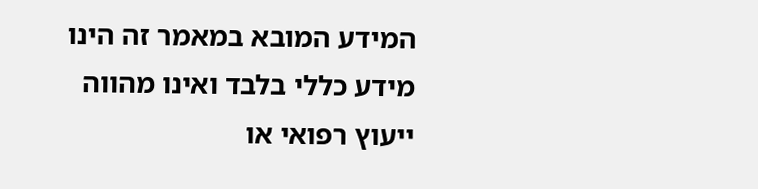המידע המובא במאמר זה הינו מידע כללי בלבד ואינו מהווה ייעוץ רפואי או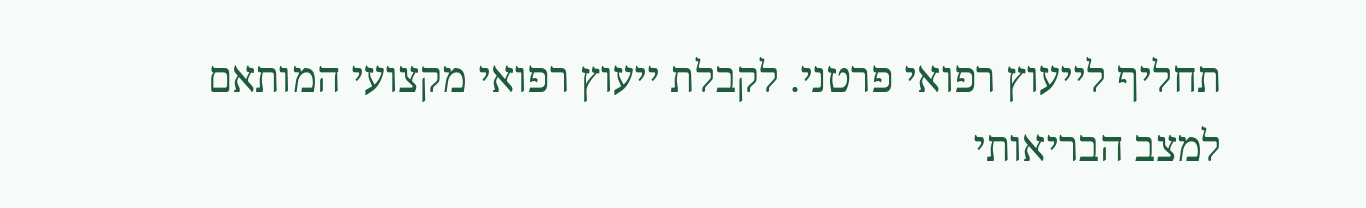תחליף לייעוץ רפואי פרטני. לקבלת ייעוץ רפואי מקצועי המותאם למצב הבריאותי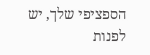הספציפי שלך, יש לפנות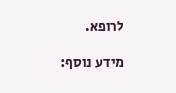לרופא.

מידע נוסף: